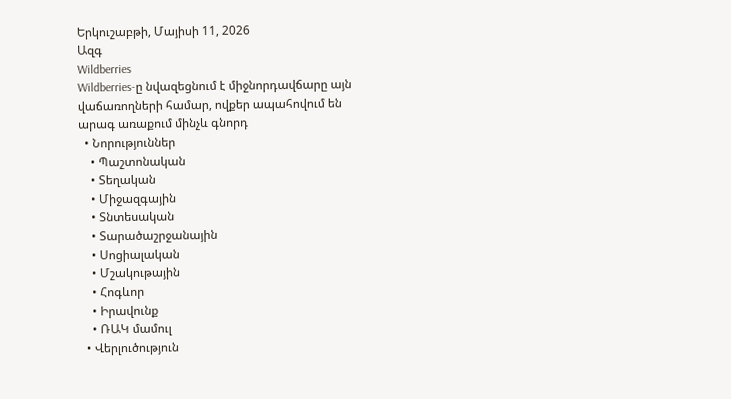Երկուշաբթի, Մայիսի 11, 2026
Ազգ
Wildberries
Wildberries-ը նվազեցնում է միջնորդավճարը այն վաճառողների համար, ովքեր ապահովում են արագ առաքում մինչև գնորդ
  • Նորություններ
    • Պաշտոնական
    • Տեղական
    • Միջազգային
    • Տնտեսական
    • Տարածաշրջանային
    • Սոցիալական
    • Մշակութային
    • Հոգևոր
    • Իրավունք
    • ՌԱԿ մամուլ
  • Վերլուծություն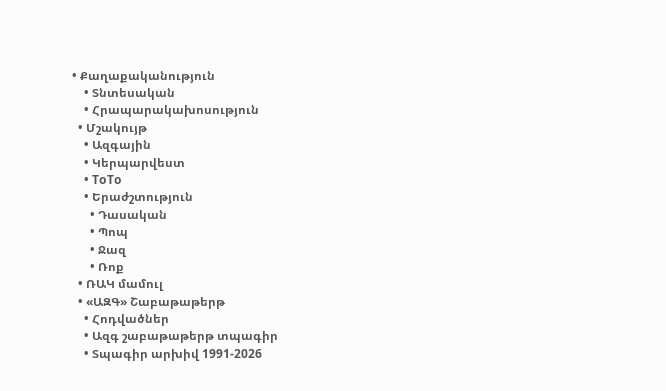• Քաղաքականություն
    • Տնտեսական
    • Հրապարակախոսություն
  • Մշակույթ
    • Ազգային
    • Կերպարվեստ
    • ToTo
    • Երաժշտություն
      • Դասական
      • Պոպ
      • Ջազ
      • Ռոք
  • ՌԱԿ մամուլ
  • «ԱԶԳ» Շաբաթաթերթ
    • Հոդվածներ
    • Ազգ շաբաթաթերթ տպագիր
    • Տպագիր արխիվ 1991-2026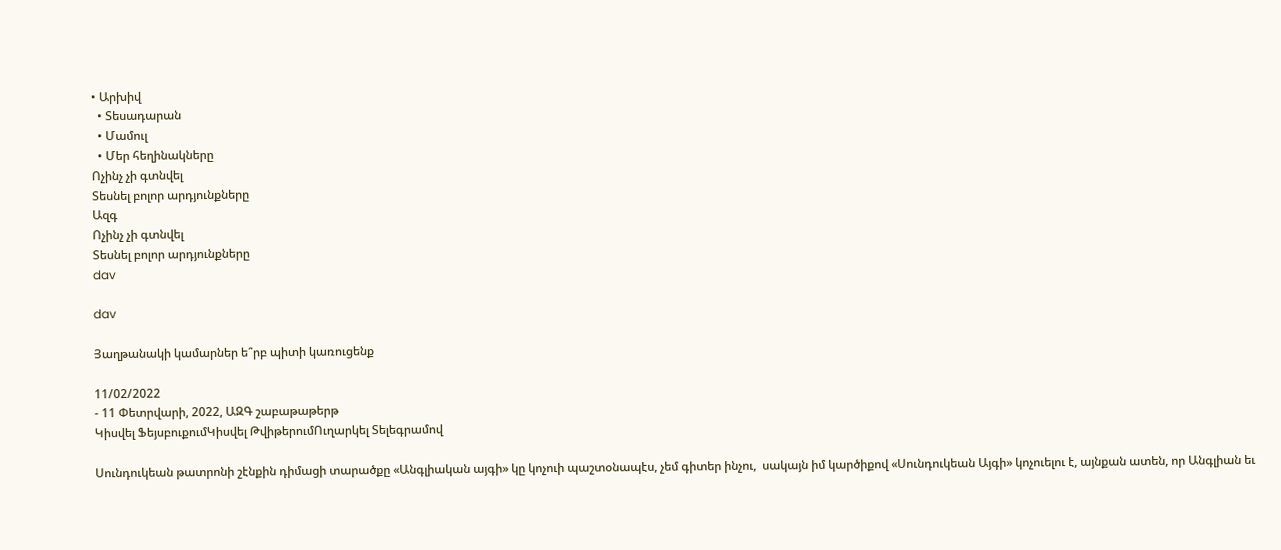• Արխիվ
  • Տեսադարան
  • Մամուլ
  • Մեր հեղինակները
Ոչինչ չի գտնվել
Տեսնել բոլոր արդյունքները
Ազգ
Ոչինչ չի գտնվել
Տեսնել բոլոր արդյունքները
dav

dav

Յաղթանակի կամարներ ե՞րբ պիտի կառուցենք

11/02/2022
- 11 Փետրվարի, 2022, ԱԶԳ շաբաթաթերթ
Կիսվել ՖեյսբուքումԿիսվել ԹվիթերումՈւղարկել Տելեգրամով

Սունդուկեան թատրոնի շէնքին դիմացի տարածքը «Անգլիական այգի» կը կոչուի պաշտօնապէս, չեմ գիտեր ինչու,  սակայն իմ կարծիքով «Սունդուկեան Այգի» կոչուելու է, այնքան ատեն, որ Անգլիան եւ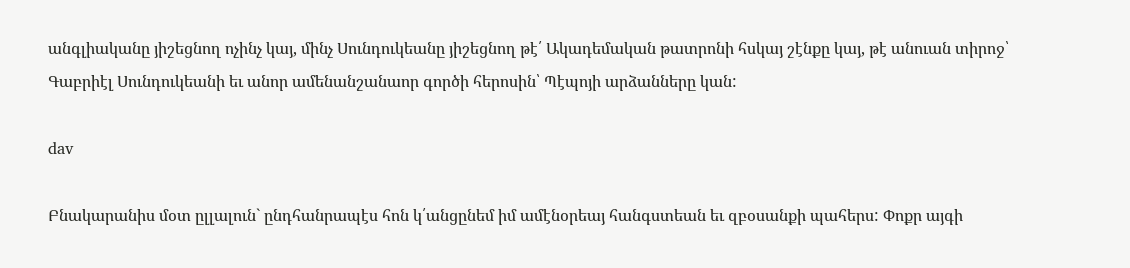անգլիականը յիշեցնող ոչինչ կայ, մինչ Սունդուկեանը յիշեցնող թէ՛ Ակադեմական թատրոնի հսկայ շէնքը կայ, թէ անուան տիրոջ՝ Գաբրիէլ Սունդուկեանի եւ անոր ամենանշանաոր գործի հերոսին՝ Պէպոյի արձանները կան:

dav

Բնակարանիս մօտ ըլլալուն` ընդհանրապէս հոն կ՛անցընեմ իմ ամէնօրեայ հանգստեան եւ զբօսանքի պահերս: Փոքր այգի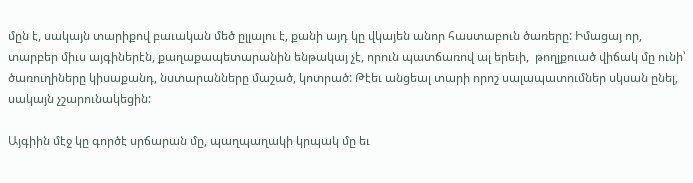մըն է, սակայն տարիքով բաւական մեծ ըլլալու է, քանի այդ կը վկայեն անոր հաստաբուն ծառերը: Իմացայ որ, տարբեր միւս այգիներէն, քաղաքապետարանին ենթակայ չէ, որուն պատճառով ալ երեւի,  թողլքուած վիճակ մը ունի՝ ծառուղիները կիսաքանդ, նստարանները մաշած, կոտրած: Թէեւ անցեալ տարի որոշ սալապատումներ սկսան ընել, սակայն չշարունակեցին:

Այգիին մէջ կը գործէ սրճարան մը, պաղպաղակի կրպակ մը եւ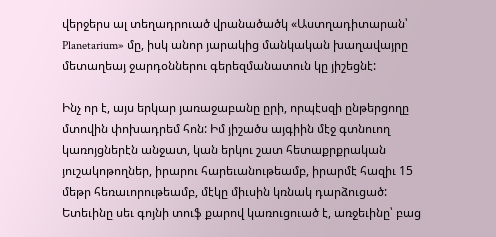վերջերս ալ տեղադրուած վրանածածկ «Աստղադիտարան՝ Planetarium» մը, իսկ անոր յարակից մանկական խաղավայրը մետաղեայ ջարդօններու գերեզմանատուն կը յիշեցնէ:

Ինչ որ է, այս երկար յառաջաբանը ըրի, որպէսզի ընթերցողը մտովին փոխադրեմ հոն: Իմ յիշածս այգիին մէջ գտնուող կառոյցներէն անջատ, կան երկու շատ հետաքրքրական յուշակոթողներ, իրարու հարեւանութեամբ, իրարմէ հազիւ 15 մեթր հեռաւորութեամբ, մէկը միւսին կռնակ դարձուցած: Ետեւինը սեւ գոյնի տուֆ քարով կառուցուած է, առջեւինը՝ բաց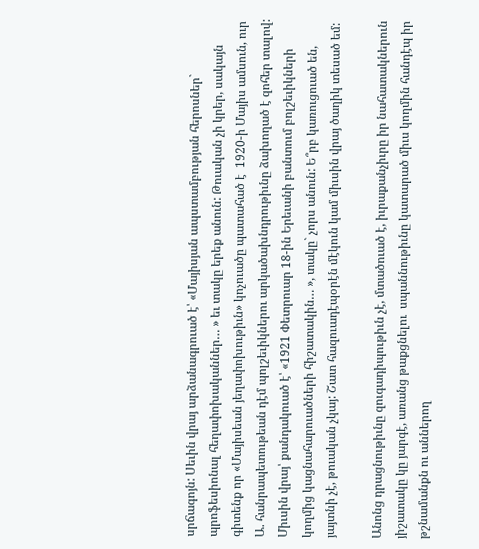սրճագոյն: Սեւին վրայ արձանագրուած է՝ «Մայիսյան ապստամբության հերոսներ` պրոֆեսիոնալ հեղափոխականներ… » եւ տակը երեք անուն: Թուական չի կրեր, սակայն գիտենք որ «Մայիսեան յեղափոխութիւն» կոչուածը պատահած է  1920-ի Մայիս ամսուն, ուր Ա. հանրապետութեան դէմ պոլշեւիկներու արկածախնդրութիւնը ձախողած է զոհեր տալով: Միւսին վրայ՝ քանդակուած է՝ «1921 Փետրուար 18-ին Երեւանի բանտում բոլշեւիկների կողմից կացնահարուածների հիշատակին… », տակը` չորս անուն: Ե՞րբ կառուցուած են, յայտնի չէ, թուական չկայ: Շատ հազուադէպօրէն մէկուն կամ միւսին վրայ ծաղիկ տեսած եմ:

Անոնց դրացնութիւնը զուգադիպութիւն չէ, մտածուած է, իւրաքանչիւրը իր նահատակներուն յիշատակը կը յարգէ, առանց թաքցնելու  սպաննութիւնը կատարած միւս կողմին հանդէպ իր թշնամանքն ու աններող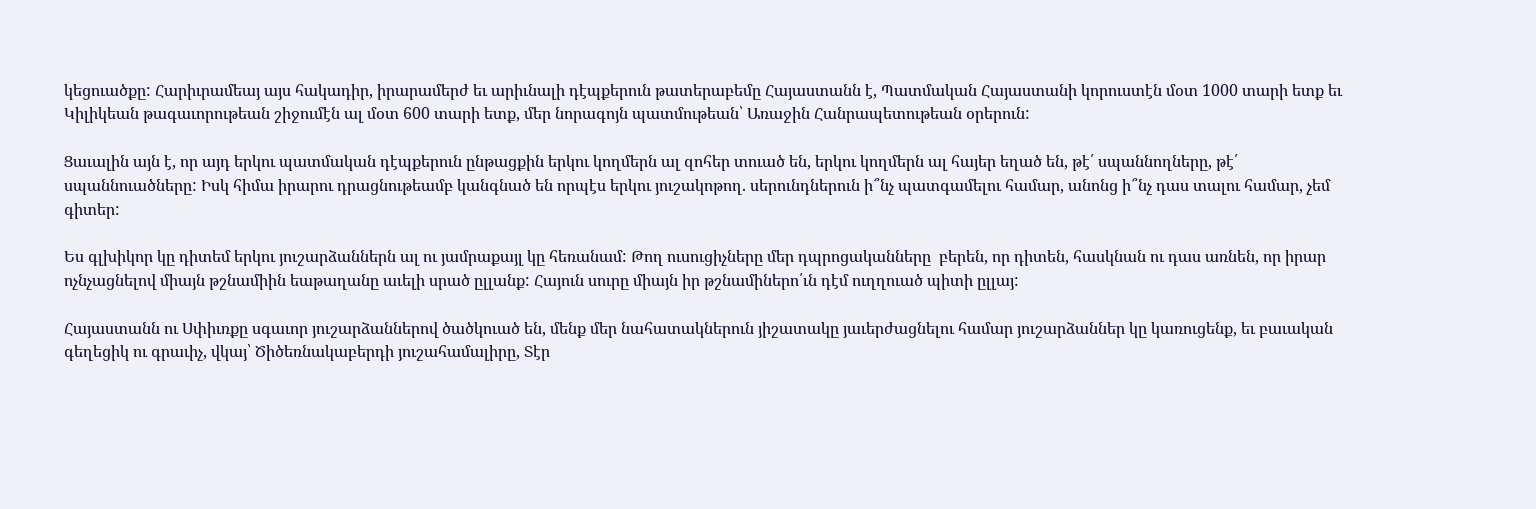կեցուածքը: Հարիւրամեայ այս հակադիր, իրարամերժ եւ արիւնալի դէպքերուն թատերաբեմը Հայաստանն է, Պատմական Հայաստանի կորուստէն մօտ 1000 տարի ետք եւ Կիլիկեան թագաւորութեան շիջումէն ալ մօտ 600 տարի ետք, մեր նորագոյն պատմութեան՝ Առաջին Հանրապետութեան օրերուն:

Ցաւալին այն է, որ այդ երկու պատմական դէպքերուն ընթացքին երկու կողմերն ալ զոհեր տուած են, երկու կողմերն ալ հայեր եղած են, թէ՛ սպաննողները, թէ՛ սպաննուածները: Իսկ հիմա իրարու դրացնութեամբ կանգնած են որպէս երկու յուշակոթող. սերունդներուն ի՞նչ պատգամելու համար, անոնց ի՞նչ դաս տալու համար, չեմ գիտեր:

Ես գլխիկոր կը դիտեմ երկու յուշարձաններն ալ ու յամրաքայլ կը հեռանամ: Թող ուսուցիչները մեր դպրոցականները  բերեն, որ դիտեն, հասկնան ու դաս առնեն, որ իրար ոչնչացնելով միայն թշնամիին եաթաղանը աւելի սրած ըլլանք: Հայուն սուրը միայն իր թշնամիներո՛ւն դէմ ուղղուած պիտի ըլլայ:

Հայաստանն ու Սփիւռքը սգաւոր յուշարձաններով ծածկուած են, մենք մեր նահատակներուն յիշատակը յաւերժացնելու համար յուշարձաններ կը կառուցենք, եւ բաւական գեղեցիկ ու գրաւիչ, վկայ՝ Ծիծեռնակաբերդի յուշահամալիրը, Տէր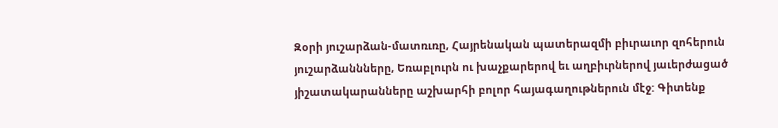Զօրի յուշարձան-մատռւռը, Հայրենական պատերազմի բիւրաւոր զոհերուն յուշարձաննները, Եռաբլուրն ու խաչքարերով եւ աղբիւրներով յաւերժացած յիշատակարանները աշխարհի բոլոր հայագաղութներուն մէջ: Գիտենք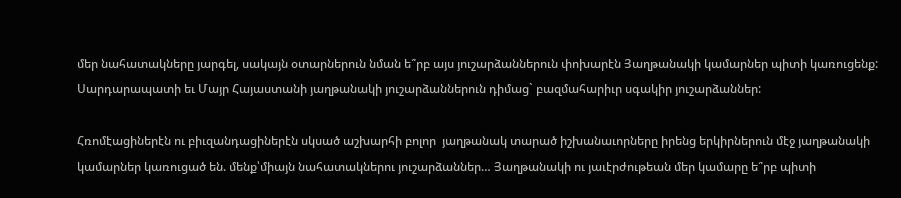մեր նահատակները յարգել, սակայն օտարներուն նման ե՞րբ այս յուշարձաններուն փոխարէն Յաղթանակի կամարներ պիտի կառուցենք: Սարդարապատի եւ Մայր Հայաստանի յաղթանակի յուշարձաններուն դիմաց` բազմահարիւր սգակիր յուշարձաններ:

Հռոմէացիներէն ու բիւզանդացիներէն սկսած աշխարհի բոլոր  յաղթանակ տարած իշխանաւորները իրենց երկիրներուն մէջ յաղթանակի կամարներ կառուցած են. մենք՝միայն նահատակներու յուշարձաններ… Յաղթանակի ու յաւէրժութեան մեր կամարը ե՞րբ պիտի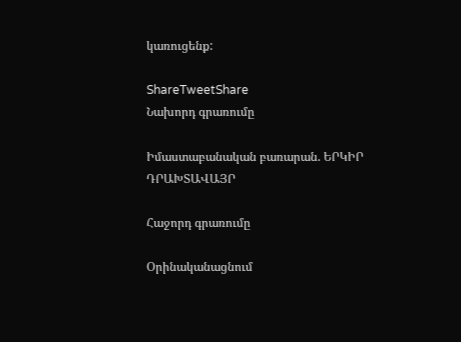կառուցենք:

ShareTweetShare
Նախորդ գրառումը

Իմաստաբանական բառարան. ԵՐԿԻՐ ԴՐԱԽՏԱՎԱՅՐ

Հաջորդ գրառումը

Օրինականացնում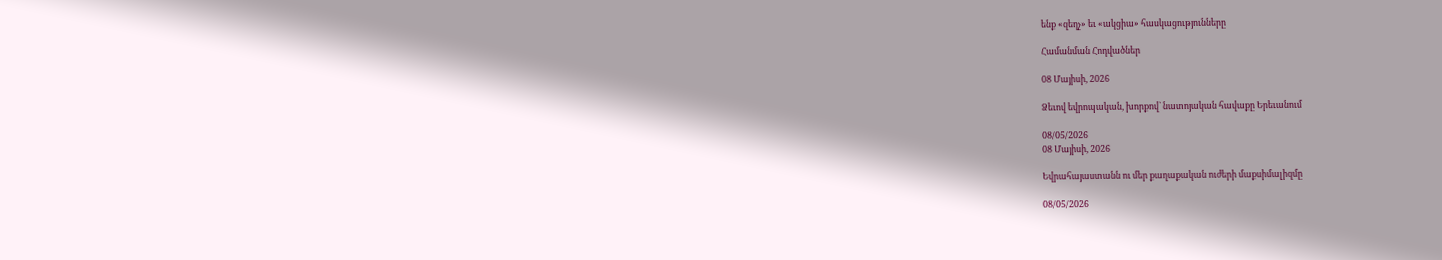ենք «զեղչ» եւ «ակցիա» հասկացությունները

Համանման Հոդվածներ

08 Մայիսի, 2026

Ձեւով եվրոպական, խորքով` նատոյական հավաքը Երեւանում

08/05/2026
08 Մայիսի, 2026

Եվրահայաստանն ու մեր քաղաքական ուժերի մաքսիմալիզմը

08/05/2026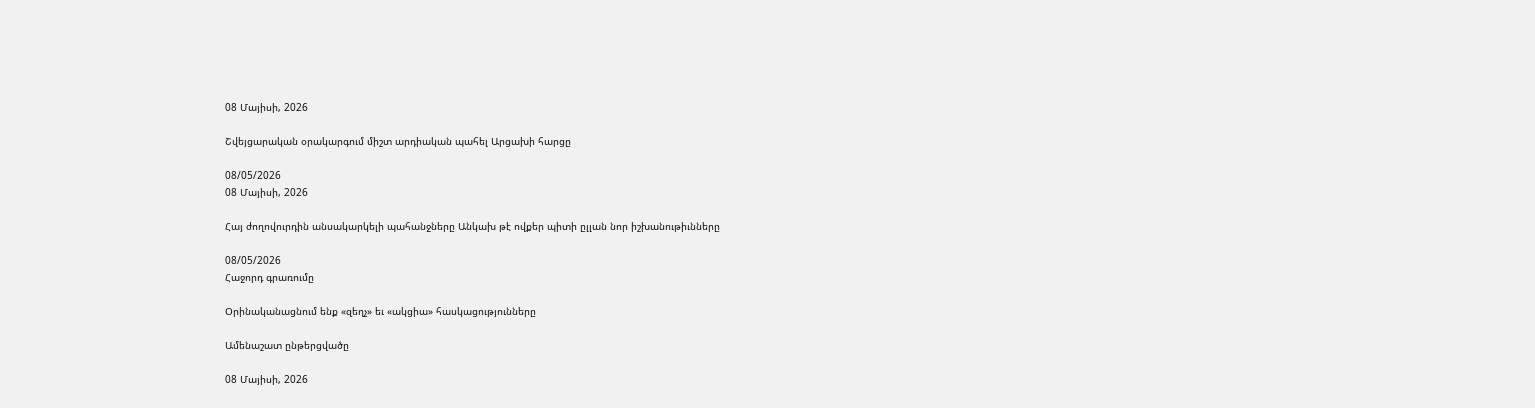08 Մայիսի, 2026

Շվեյցարական օրակարգում միշտ արդիական պահել Արցախի հարցը

08/05/2026
08 Մայիսի, 2026

Հայ ժողովուրդին անսակարկելի պահանջները Անկախ թէ ովքեր պիտի ըլլան նոր իշխանութիւնները

08/05/2026
Հաջորդ գրառումը

Օրինականացնում ենք «զեղչ» եւ «ակցիա» հասկացությունները

Ամենաշատ ընթերցվածը

08 Մայիսի, 2026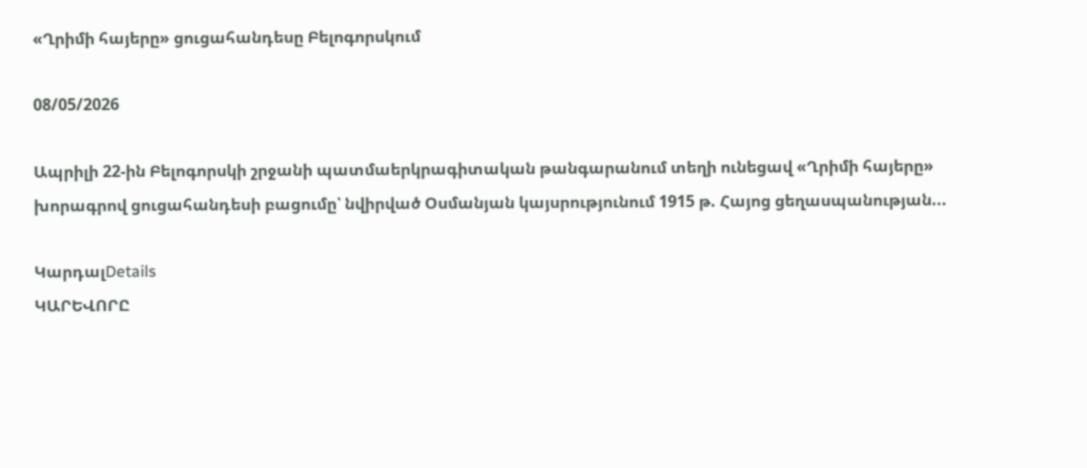«Ղրիմի հայերը» ցուցահանդեսը Բելոգորսկում

08/05/2026

Ապրիլի 22-ին Բելոգորսկի շրջանի պատմաերկրագիտական թանգարանում տեղի ունեցավ «Ղրիմի հայերը» խորագրով ցուցահանդեսի բացումը՝ նվիրված Օսմանյան կայսրությունում 1915 թ. Հայոց ցեղասպանության...

ԿարդալDetails
ԿԱՐԵՎՈՐԸ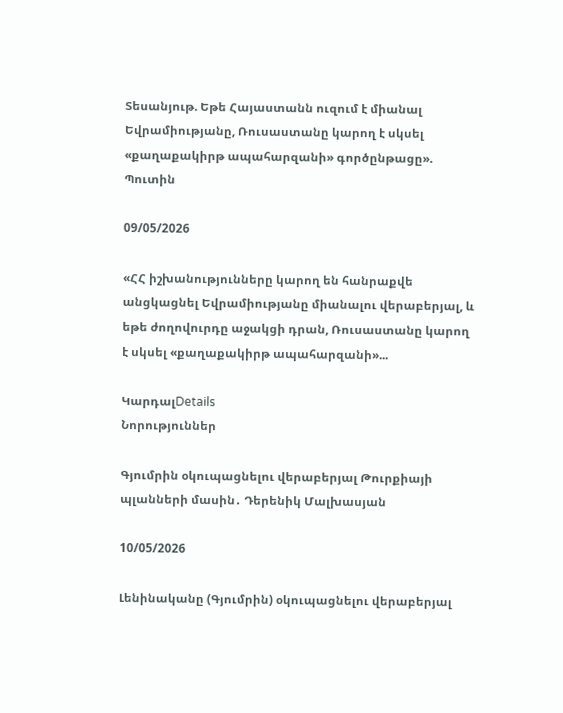Տեսանյութ. Եթե Հայաստանն ուզում է միանալ Եվրամիությանը, Ռուսաստանը կարող է սկսել «քաղաքակիրթ ապահարզանի» գործընթացը». Պուտին

09/05/2026

«ՀՀ իշխանությունները կարող են հանրաքվե անցկացնել Եվրամիությանը միանալու վերաբերյալ, և եթե ժողովուրդը աջակցի դրան, Ռուսաստանը կարող է սկսել «քաղաքակիրթ ապահարզանի»...

ԿարդալDetails
Նորություններ

Գյումրին օկուպացնելու վերաբերյալ Թուրքիայի պլանների մասին․ Դերենիկ Մալխասյան

10/05/2026

Լենինականը (Գյումրին) օկուպացնելու վերաբերյալ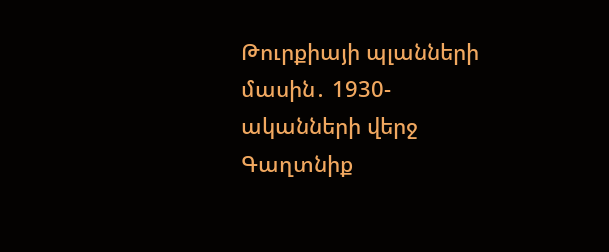Թուրքիայի պլանների մասին․ 1930-ականների վերջ Գաղտնիք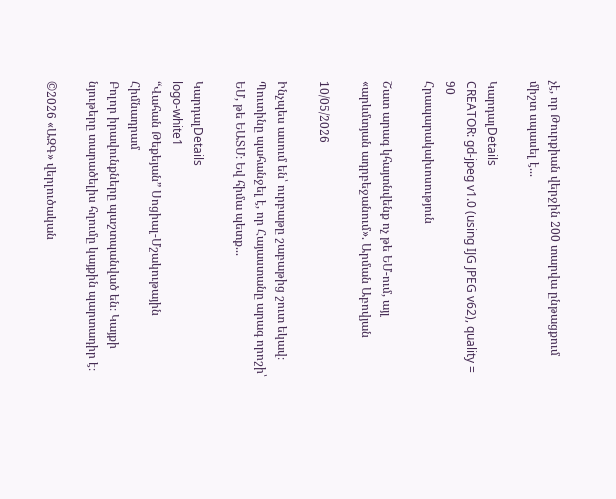չէ, որ Թուրքիան վերջին 200 տարվա ընթացքում միշտ սպասել է...

ԿարդալDetails
CREATOR: gd-jpeg v1.0 (using IJG JPEG v62), quality = 90
Հրապարակախոսություն

Շատ արագ կհայտնվենք ոչ թե ԵՄ-ում, այլ «արևմտյան ադրբեջանում». Արման Աբովյան

10/05/2026

Ինչպես ասում են՝ ուրբաթը շաբաթից շուտ եկավ։ Պուտինը պահանջել է, որ Հայաստանը արագ որոշի՝ ԵՄ, թե ԵԱՏՄ։ Եվ հիմա պետք...

ԿարդալDetails
logo-white1
“Վահան Թեքեյան” Սոցիալ-Մշակութային Հիմնադրամ
Բոլոր իրավունքները պաշտպանված են։ Կայքի նյութերը տարածելիս հղումը կայքին պարտադիր է։

©2026 «ԱԶԳ» վերլուծական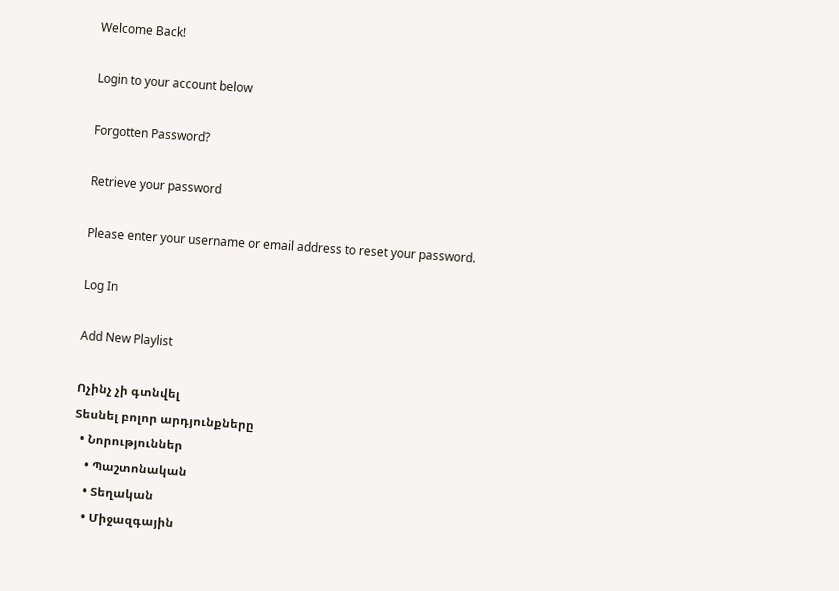Welcome Back!

Login to your account below

Forgotten Password?

Retrieve your password

Please enter your username or email address to reset your password.

Log In

Add New Playlist

Ոչինչ չի գտնվել
Տեսնել բոլոր արդյունքները
  • Նորություններ
    • Պաշտոնական
    • Տեղական
    • Միջազգային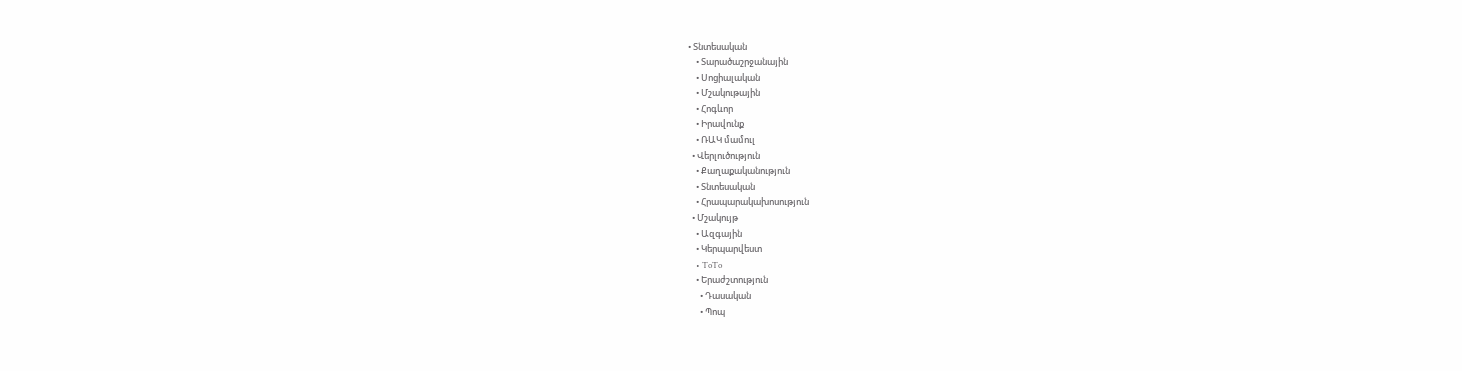• Տնտեսական
    • Տարածաշրջանային
    • Սոցիալական
    • Մշակութային
    • Հոգևոր
    • Իրավունք
    • ՌԱԿ մամուլ
  • Վերլուծություն
    • Քաղաքականություն
    • Տնտեսական
    • Հրապարակախոսություն
  • Մշակույթ
    • Ազգային
    • Կերպարվեստ
    • ToTo
    • Երաժշտություն
      • Դասական
      • Պոպ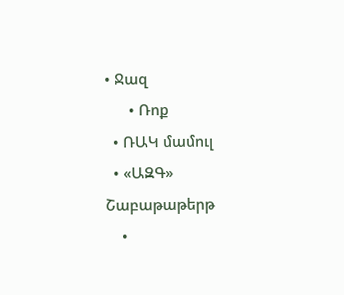• Ջազ
      • Ռոք
  • ՌԱԿ մամուլ
  • «ԱԶԳ» Շաբաթաթերթ
    •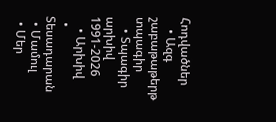Հոդվածներ
    • Ազգ շաբաթաթերթ տպագիր
    • Տպագիր արխիվ 1991-2026
    • Արխիվ
  • Տեսադարան
  • Մամուլ
  • Մեր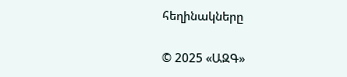հեղինակները

© 2025 «ԱԶԳ»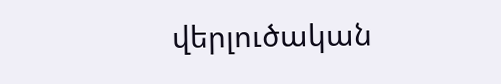վերլուծական